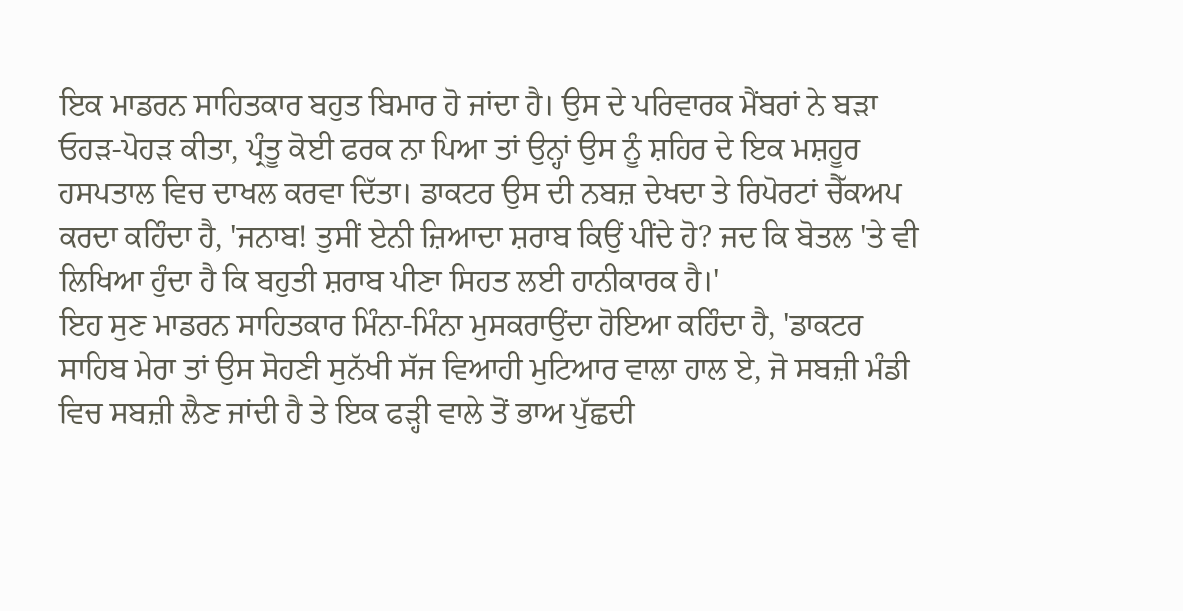ਇਕ ਮਾਡਰਨ ਸਾਹਿਤਕਾਰ ਬਹੁਤ ਬਿਮਾਰ ਹੋ ਜਾਂਦਾ ਹੈ। ਉਸ ਦੇ ਪਰਿਵਾਰਕ ਮੈਂਬਰਾਂ ਨੇ ਬੜਾ ਓਹੜ-ਪੋਹੜ ਕੀਤਾ, ਪ੍ਰੰਤੂ ਕੋਈ ਫਰਕ ਨਾ ਪਿਆ ਤਾਂ ਉਨ੍ਹਾਂ ਉਸ ਨੂੰ ਸ਼ਹਿਰ ਦੇ ਇਕ ਮਸ਼ਹੂਰ ਹਸਪਤਾਲ ਵਿਚ ਦਾਖਲ ਕਰਵਾ ਦਿੱਤਾ। ਡਾਕਟਰ ਉਸ ਦੀ ਨਬਜ਼ ਦੇਖਦਾ ਤੇ ਰਿਪੋਰਟਾਂ ਚੈੱਕਅਪ ਕਰਦਾ ਕਹਿੰਦਾ ਹੈ, 'ਜਨਾਬ! ਤੁਸੀਂ ਏਨੀ ਜ਼ਿਆਦਾ ਸ਼ਰਾਬ ਕਿਉਂ ਪੀਂਦੇ ਹੋ? ਜਦ ਕਿ ਬੋਤਲ 'ਤੇ ਵੀ ਲਿਖਿਆ ਹੁੰਦਾ ਹੈ ਕਿ ਬਹੁਤੀ ਸ਼ਰਾਬ ਪੀਣਾ ਸਿਹਤ ਲਈ ਹਾਨੀਕਾਰਕ ਹੈ।'
ਇਹ ਸੁਣ ਮਾਡਰਨ ਸਾਹਿਤਕਾਰ ਮਿੰਨਾ-ਮਿੰਨਾ ਮੁਸਕਰਾਉਂਦਾ ਹੋਇਆ ਕਹਿੰਦਾ ਹੈ, 'ਡਾਕਟਰ ਸਾਹਿਬ ਮੇਰਾ ਤਾਂ ਉਸ ਸੋਹਣੀ ਸੁਨੱਖੀ ਸੱਜ ਵਿਆਹੀ ਮੁਟਿਆਰ ਵਾਲਾ ਹਾਲ ਏ, ਜੋ ਸਬਜ਼ੀ ਮੰਡੀ ਵਿਚ ਸਬਜ਼ੀ ਲੈਣ ਜਾਂਦੀ ਹੈ ਤੇ ਇਕ ਫੜ੍ਹੀ ਵਾਲੇ ਤੋਂ ਭਾਅ ਪੁੱਛਦੀ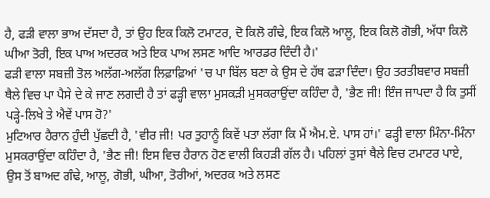ਹੈ, ਫੜੀ ਵਾਲਾ ਭਾਅ ਦੱਸਦਾ ਹੈ, ਤਾਂ ਉਹ ਇਕ ਕਿਲੋ ਟਮਾਟਰ, ਦੋ ਕਿਲੋ ਗੰਢੇ, ਇਕ ਕਿਲੋ ਆਲੂ, ਇਕ ਕਿਲੋ ਗੋਭੀ, ਅੱਧਾ ਕਿਲੋ ਘੀਆ ਤੋਰੀ, ਇਕ ਪਾਅ ਅਦਰਕ ਅਤੇ ਇਕ ਪਾਅ ਲਸਣ ਆਦਿ ਆਰਡਰ ਦਿੰਦੀ ਹੈ।'
ਫੜੀ ਵਾਲਾ ਸਬਜ਼ੀ ਤੋਲ ਅਲੱਗ-ਅਲੱਗ ਲਿਫ਼ਾਫ਼ਿਆਂ 'ਚ ਪਾ ਬਿੱਲ ਬਣਾ ਕੇ ਉਸ ਦੇ ਹੱਥ ਫੜਾ ਦਿੰਦਾ। ਉਹ ਤਰਤੀਬਵਾਰ ਸਬਜ਼ੀ ਥੈਲੇ ਵਿਚ ਪਾ ਪੈਸੇ ਦੇ ਕੇ ਜਾਣ ਲਗਦੀ ਹੈ ਤਾਂ ਫੜ੍ਹੀ ਵਾਲਾ ਮੁਸਕੜੀ ਮੁਸਕਰਾਉਂਦਾ ਕਹਿੰਦਾ ਹੈ, 'ਭੈਣ ਜੀ! ਇੰਜ ਜਾਪਦਾ ਹੈ ਕਿ ਤੁਸੀਂ ਪੜ੍ਹੇ-ਲਿਖੇ ਤੇ ਐਵੇਂ ਪਾਸ ਹੋ?'
ਮੁਟਿਆਰ ਹੈਰਾਨ ਹੁੰਦੀ ਪੁੱਛਦੀ ਹੈ, 'ਵੀਰ ਜੀ! ਪਰ ਤੁਹਾਨੂੰ ਕਿਵੇਂ ਪਤਾ ਲੱਗਾ ਕਿ ਮੈਂ ਐਮ.ਏ. ਪਾਸ ਹਾਂ।' ਫੜ੍ਹੀ ਵਾਲਾ ਮਿੰਨਾ-ਮਿੰਨਾ ਮੁਸਕਰਾਉਂਦਾ ਕਹਿੰਦਾ ਹੈ, 'ਭੈਣ ਜੀ! ਇਸ ਵਿਚ ਹੈਰਾਨ ਹੋਣ ਵਾਲੀ ਕਿਹੜੀ ਗੱਲ ਹੈ। ਪਹਿਲਾਂ ਤੁਸਾਂ ਥੈਲੇ ਵਿਚ ਟਮਾਟਰ ਪਾਏ, ਉਸ ਤੋਂ ਬਾਅਦ ਗੰਢੇ, ਆਲੂ, ਗੋਭੀ, ਘੀਆ, ਤੋਰੀਆਂ, ਅਦਰਕ ਅਤੇ ਲਸਣ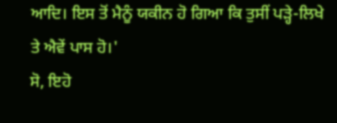ਆਦਿ। ਇਸ ਤੋਂ ਮੈਨੂੰ ਯਕੀਨ ਹੋ ਗਿਆ ਕਿ ਤੁਸੀਂ ਪੜ੍ਹੇ-ਲਿਖੇ ਤੇ ਐਵੇਂ ਪਾਸ ਹੋ।'
ਸੋ, ਇਹੋ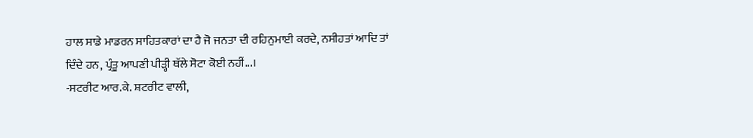ਹਾਲ ਸਾਡੇ ਮਾਡਰਨ ਸਾਹਿਤਕਾਰਾਂ ਦਾ ਹੈ ਜੋ ਜਨਤਾ ਦੀ ਰਹਿਨੁਮਾਈ ਕਰਦੇ, ਨਸੀਹਤਾਂ ਆਦਿ ਤਾਂ ਦਿੰਦੇ ਹਨ, ਪ੍ਰੰਤੂ ਆਪਣੀ ਪੀੜ੍ਹੀ ਥੱਲੇ ਸੋਟਾ ਕੋਈ ਨਹੀਂ...।
-ਸਟਰੀਟ ਆਰ.ਕੇ. ਸ਼ਟਰੀਟ ਵਾਲੀ,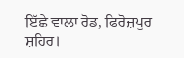ਇੱਛੇ ਵਾਲਾ ਰੋਡ, ਫਿਰੋਜ਼ਪੁਰ ਸ਼ਹਿਰ।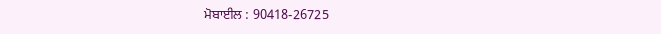ਮੋਬਾਈਲ : 90418-26725